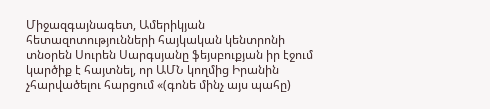Միջազգայնագետ, Ամերիկյան հետազոտությունների հայկական կենտրոնի տնօրեն Սուրեն Սարգսյանը ֆեյսբուքյան իր էջում կարծիք է հայտնել, որ ԱՄՆ կողմից Իրանին չհարվածելու հարցում «(գոնե մինչ այս պահը)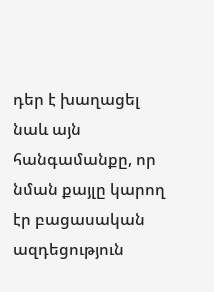դեր է խաղացել նաև այն հանգամանքը, որ նման քայլը կարող էր բացասական ազդեցություն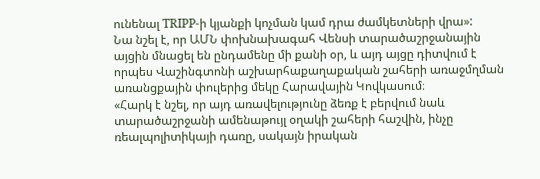ունենալ TRIPP-ի կյանքի կոչման կամ դրա ժամկետների վրա»:
Նա նշել է, որ ԱՄՆ փոխնախագահ Վենսի տարածաշրջանային այցին մնացել են ընդամենը մի քանի օր, և այդ այցը դիտվում է որպես Վաշինգտոնի աշխարհաքաղաքական շահերի առաջմղման առանցքային փուլերից մեկը Հարավային Կովկասում։
«Հարկ է նշել, որ այդ առավելությունը ձեռք է բերվում նաև տարածաշրջանի ամենաթույլ օղակի շահերի հաշվին, ինչը ռեալպոլիտիկայի դառը, սակայն իրական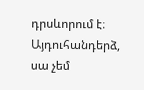դրսևորում է։ Այդուհանդերձ, սա չեմ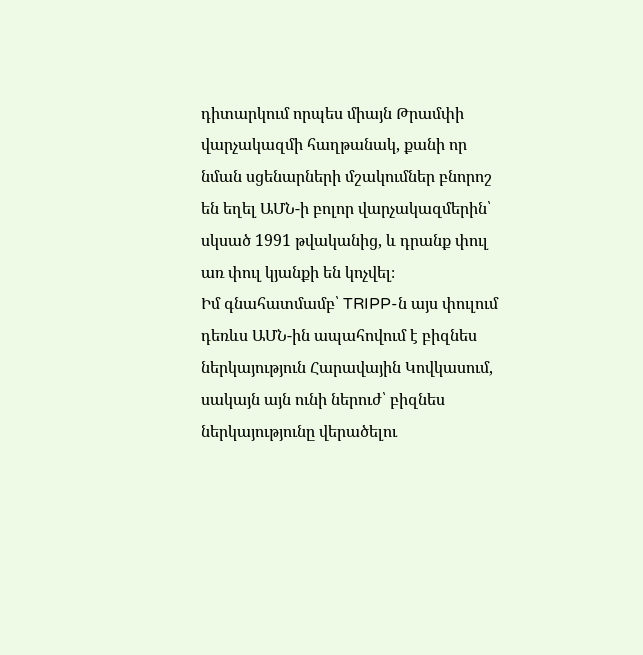դիտարկում որպես միայն Թրամփի վարչակազմի հաղթանակ, քանի որ նման սցենարների մշակումներ բնորոշ են եղել ԱՄՆ-ի բոլոր վարչակազմերին՝ սկսած 1991 թվականից, և դրանք փուլ առ փուլ կյանքի են կոչվել։
Իմ գնահատմամբ՝ TRIPP-ն այս փուլում դեռևս ԱՄՆ-ին ապահովում է բիզնես ներկայություն Հարավային Կովկասում, սակայն այն ունի ներուժ՝ բիզնես ներկայությունը վերածելու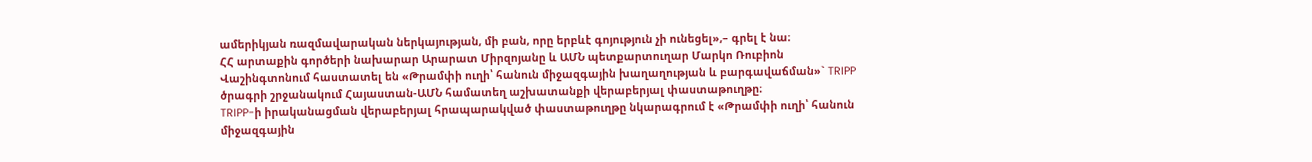ամերիկյան ռազմավարական ներկայության, մի բան, որը երբևէ գոյություն չի ունեցել»,– գրել է նա։
ՀՀ արտաքին գործերի նախարար Արարատ Միրզոյանը և ԱՄՆ պետքարտուղար Մարկո Ռուբիոն Վաշինգտոնում հաստատել են «Թրամփի ուղի՝ հանուն միջազգային խաղաղության և բարգավաճման»` TRIPP ծրագրի շրջանակում Հայաստան-ԱՄՆ համատեղ աշխատանքի վերաբերյալ փաստաթուղթը։
TRIPP-ի իրականացման վերաբերյալ հրապարակված փաստաթուղթը նկարագրում է «Թրամփի ուղի՝ հանուն միջազգային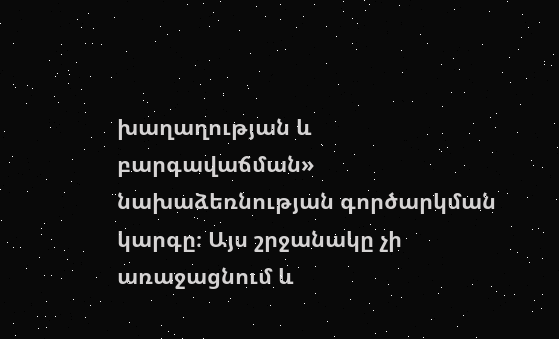խաղաղության և բարգավաճման» նախաձեռնության գործարկման կարգը։ Այս շրջանակը չի առաջացնում և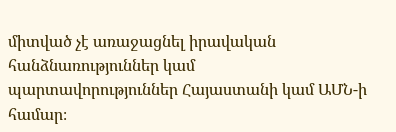միտված չէ առաջացնել իրավական հանձնառություններ կամ պարտավորություններ Հայաստանի կամ ԱՄՆ-ի համար։